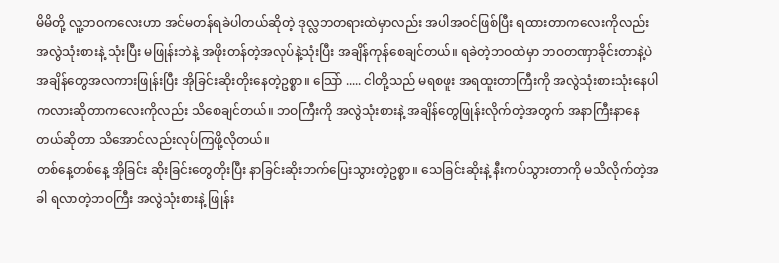မိမိတို့ လူ့ဘဝကလေးဟာ အင်မတန်ရခဲပါတယ်ဆိုတဲ့ ဒုလ္လဘတရားထဲမှာလည်း အပါအဝင်ဖြစ်ပြီး ရထားတာကလေးကိုလည်း အလွဲသုံးစားနဲ့ သုံးပြီး မဖြုန်းဘဲနဲ့ အဖိုးတန်တဲ့အလုပ်နဲ့သုံးပြီး အချိန်ကုန်စေချင်တယ်။ ရခဲတဲ့ဘဝထဲမှာ ဘဝတဏှာခိုင်းတာနဲ့ပဲ အချိန်တွေအလကားဖြုန်းပြီး အိုခြင်းဆိုးတိုးနေတဲ့ဥစ္စာ။ သြော် ..... ငါတို့သည် မရစဖူး အရထူးတာကြီးကို အလွဲသုံးစားသုံးနေပါကလားဆိုတာကလေးကိုလည်း သိစေချင်တယ်။ ဘဝကြီးကို အလွဲသုံးစားနဲ့ အချိန်တွေဖြုန်းလိုက်တဲ့အတွက် အနာကြီးနာနေတယ်ဆိုတာ သိအောင်လည်းလုပ်ကြဖို့လိုတယ်။
တစ်နေ့တစ်နေ့ အိုခြင်း ဆိုးခြင်းတွေတိုးပြီး နာခြင်းဆိုးဘက်ပြေးသွားတဲ့ဥစ္စာ။ သေခြင်းဆိုးနဲ့ နီးကပ်သွားတာကို မသိလိုက်တဲ့အခါ ရလာတဲ့ဘဝကြီး အလွဲသုံးစားနဲ့ ဖြုန်း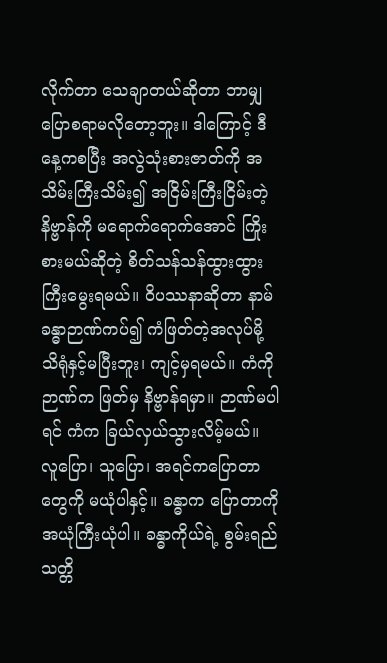လိုက်တာ သေချာတယ်ဆိုတာ ဘာမျှပြောစရာမလိုတော့ဘူး။ ဒါကြောင့် ဒီနေ့ကစပြီး အလွဲသုံးစားဇာတ်ကို အသိမ်းကြီးသိမ်း၍ အငြိမ်းကြီးငြိမ်းတဲ့ နိဗ္ဗာန်ကို မရောက်ရောက်အောင် ကြိုးစားမယ်ဆိုတဲ့ စိတ်သန်သန်ထွားထွားကြီးမွေးရမယ်။ ၀ိပဿနာဆိုတာ နာမ်ခန္ဓာဉာဏ်ကပ်၍ ကံဖြတ်တဲ့အလုပ်မို့ သိရုံနှင့်မပြီးဘူး၊ ကျင့်မှရမယ်။ ကံကို ဉာဏ်က ဖြတ်မှ နိဗ္ဗာန်ရမှာ။ ဉာဏ်မပါရင် ကံက ခြယ်လှယ်သွားလိမ့်မယ်။ လူပြော၊ သူပြော၊ အရင်ကပြောတာတွေကို မယုံပါနှင့်။ ခန္ဓာက ပြောတာကို အယုံကြီးယုံပါ။ ခန္ဓာကိုယ်ရဲ့ စွမ်းရည်သတ္တိ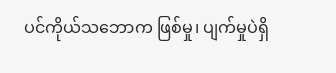ပင်ကိုယ်သဘောက ဖြစ်မှု၊ ပျက်မှုပဲရှိ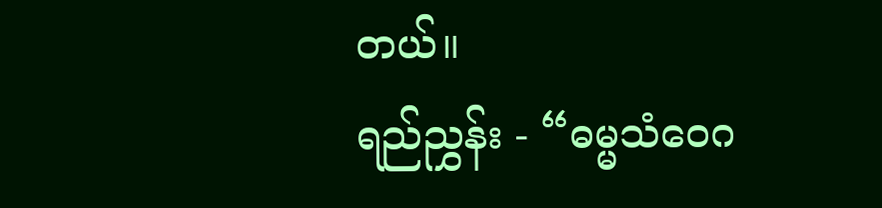တယ်။
ရည်ညွှန်း - “ဓမ္မသံဝေဂ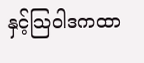နှင့်သြဝါဒကထာ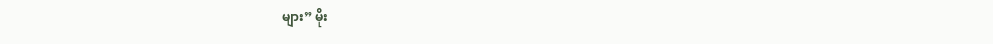များ” မိုး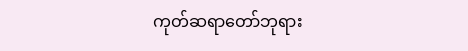ကုတ်ဆရာတော်ဘုရား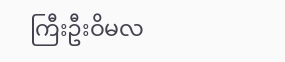ကြီးဦးဝိမလ